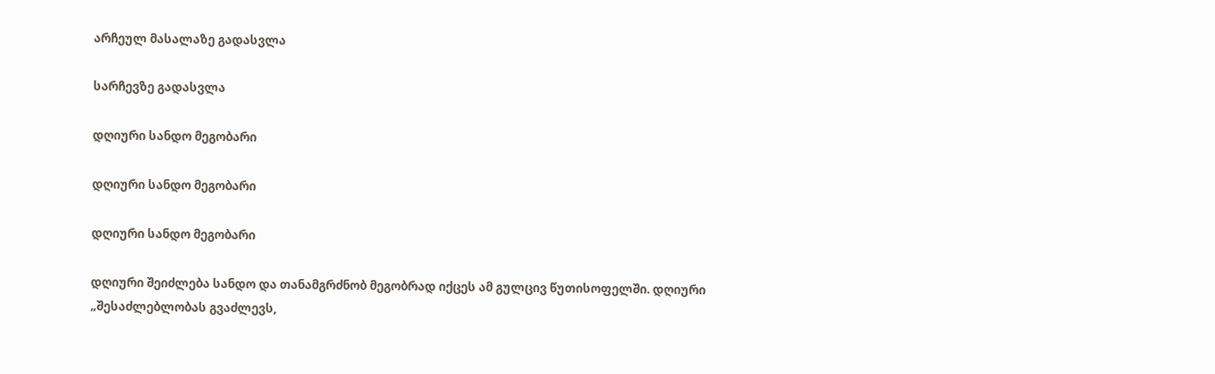არჩეულ მასალაზე გადასვლა

სარჩევზე გადასვლა

დღიური სანდო მეგობარი

დღიური სანდო მეგობარი

დღიური სანდო მეგობარი

დღიური შეიძლება სანდო და თანამგრძნობ მეგობრად იქცეს ამ გულცივ წუთისოფელში. დღიური „შესაძლებლობას გვაძლევს,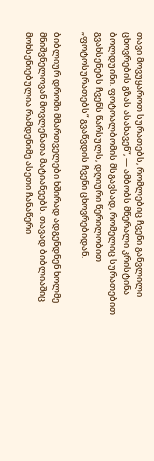თავი მოვუყაროთ სურათებს, რომლებიც ჩვენი განვლილი ცხოვრების გზას ასახავენ“, — ამბობს მწერალი კრისტინა ბოლდუინი. ფოტოალბომის მსგავსად, რომელიც სურათებით გვახსენებს ჩვენს წარსულს, დღიური წერილობით „ფოტოსურათებს“ გვაწვდის ჩვენი ცხოვრებიდან.

ბიბლიურ დროში მმართველები ხშირად ადგენდნენ ხოლმე მნიშვნელოვან მოვლენათა მატიანეებს. თავად ბიბლიაშიც მოხსენიებულია რამდენიმე ასეთი ჩანაწერი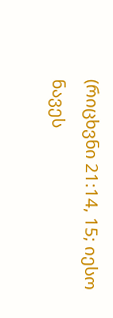(რიცხვნი 21:14, 15; იესო ნავეს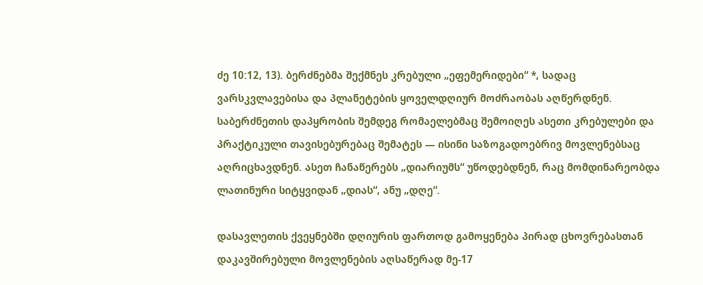ძე 10:12, 13). ბერძნებმა შექმნეს კრებული „ეფემერიდები“ *, სადაც ვარსკვლავებისა და პლანეტების ყოველდღიურ მოძრაობას აღწერდნენ. საბერძნეთის დაპყრობის შემდეგ რომაელებმაც შემოიღეს ასეთი კრებულები და პრაქტიკული თავისებურებაც შემატეს — ისინი საზოგადოებრივ მოვლენებსაც აღრიცხავდნენ. ასეთ ჩანაწერებს „დიარიუმს“ უწოდებდნენ, რაც მომდინარეობდა ლათინური სიტყვიდან „დიას“, ანუ „დღე“.

დასავლეთის ქვეყნებში დღიურის ფართოდ გამოყენება პირად ცხოვრებასთან დაკავშირებული მოვლენების აღსაწერად მე-17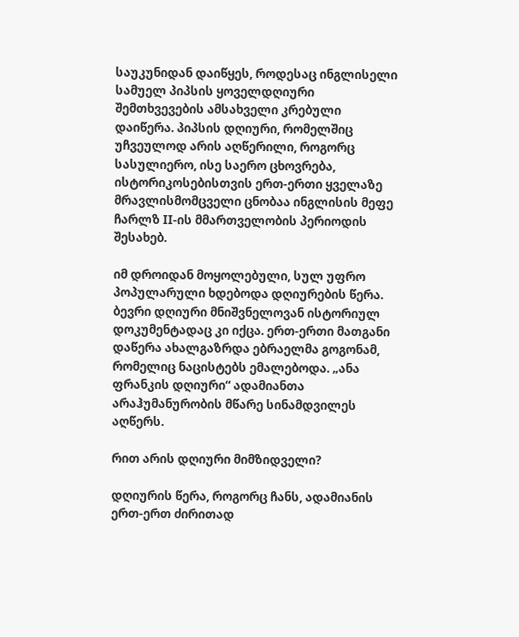საუკუნიდან დაიწყეს, როდესაც ინგლისელი სამუელ პიპსის ყოველდღიური შემთხვევების ამსახველი კრებული დაიწერა. პიპსის დღიური, რომელშიც უჩვეულოდ არის აღწერილი, როგორც სასულიერო, ისე საერო ცხოვრება, ისტორიკოსებისთვის ერთ-ერთი ყველაზე მრავლისმომცველი ცნობაა ინგლისის მეფე ჩარლზ II-ის მმართველობის პერიოდის შესახებ.

იმ დროიდან მოყოლებული, სულ უფრო პოპულარული ხდებოდა დღიურების წერა. ბევრი დღიური მნიშვნელოვან ისტორიულ დოკუმენტადაც კი იქცა. ერთ-ერთი მათგანი დაწერა ახალგაზრდა ებრაელმა გოგონამ, რომელიც ნაცისტებს ემალებოდა. „ანა ფრანკის დღიური“ ადამიანთა არაჰუმანურობის მწარე სინამდვილეს აღწერს.

რით არის დღიური მიმზიდველი?

დღიურის წერა, როგორც ჩანს, ადამიანის ერთ-ერთ ძირითად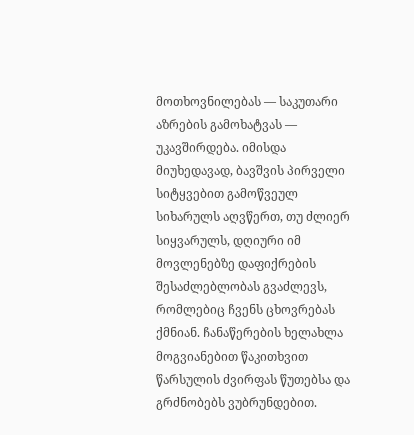მოთხოვნილებას — საკუთარი აზრების გამოხატვას — უკავშირდება. იმისდა მიუხედავად, ბავშვის პირველი სიტყვებით გამოწვეულ სიხარულს აღვწერთ, თუ ძლიერ სიყვარულს, დღიური იმ მოვლენებზე დაფიქრების შესაძლებლობას გვაძლევს, რომლებიც ჩვენს ცხოვრებას ქმნიან. ჩანაწერების ხელახლა მოგვიანებით წაკითხვით წარსულის ძვირფას წუთებსა და გრძნობებს ვუბრუნდებით.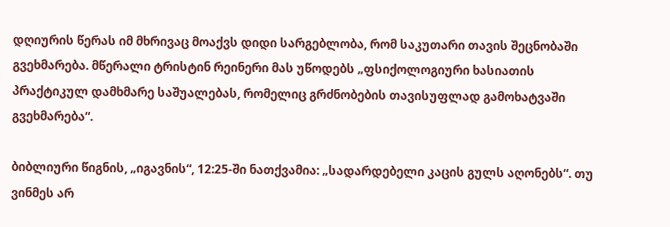დღიურის წერას იმ მხრივაც მოაქვს დიდი სარგებლობა, რომ საკუთარი თავის შეცნობაში გვეხმარება. მწერალი ტრისტინ რეინერი მას უწოდებს „ფსიქოლოგიური ხასიათის პრაქტიკულ დამხმარე საშუალებას, რომელიც გრძნობების თავისუფლად გამოხატვაში გვეხმარება“.

ბიბლიური წიგნის, „იგავნის“, 12:25-ში ნათქვამია: „სადარდებელი კაცის გულს აღონებს“. თუ ვინმეს არ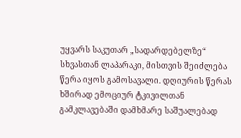უყვარს საკუთარ „სადარდებელზე“ სხვასთან ლაპარაკი, მისთვის შეიძლება წერა იყოს გამოსავალი. დღიურის წერას ხშირად ემოციურ ტკივილთან გამკლავებაში დამხმარე საშუალებად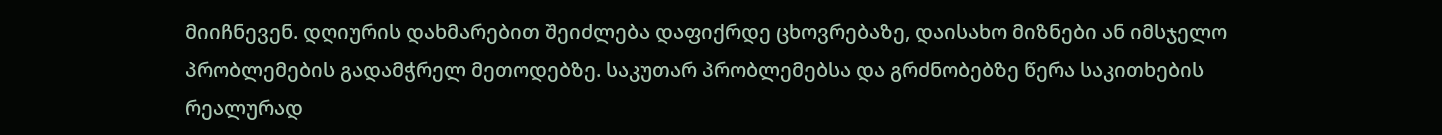მიიჩნევენ. დღიურის დახმარებით შეიძლება დაფიქრდე ცხოვრებაზე, დაისახო მიზნები ან იმსჯელო პრობლემების გადამჭრელ მეთოდებზე. საკუთარ პრობლემებსა და გრძნობებზე წერა საკითხების რეალურად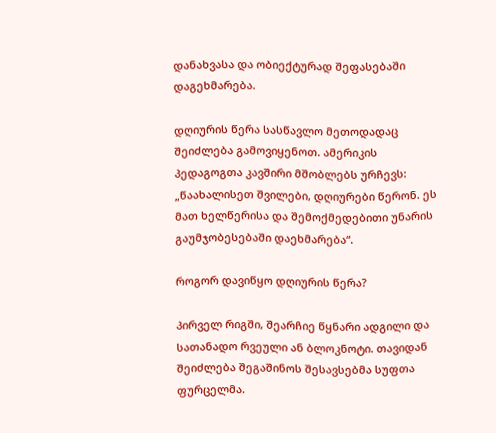დანახვასა და ობიექტურად შეფასებაში დაგეხმარება.

დღიურის წერა სასწავლო მეთოდადაც შეიძლება გამოვიყენოთ. ამერიკის პედაგოგთა კავშირი მშობლებს ურჩევს: „წაახალისეთ შვილები, დღიურები წერონ. ეს მათ ხელწერისა და შემოქმედებითი უნარის გაუმჯობესებაში დაეხმარება“.

როგორ დავიწყო დღიურის წერა?

პირველ რიგში, შეარჩიე წყნარი ადგილი და სათანადო რვეული ან ბლოკნოტი. თავიდან შეიძლება შეგაშინოს შესავსებმა სუფთა ფურცელმა.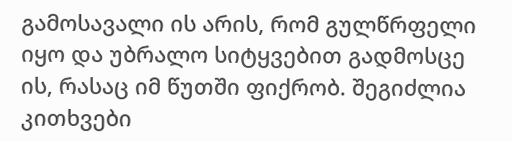გამოსავალი ის არის, რომ გულწრფელი იყო და უბრალო სიტყვებით გადმოსცე ის, რასაც იმ წუთში ფიქრობ. შეგიძლია კითხვები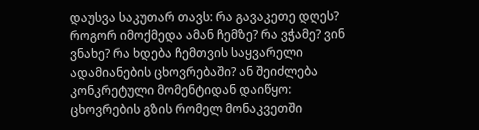დაუსვა საკუთარ თავს: რა გავაკეთე დღეს? როგორ იმოქმედა ამან ჩემზე? რა ვჭამე? ვინ ვნახე? რა ხდება ჩემთვის საყვარელი ადამიანების ცხოვრებაში? ან შეიძლება კონკრეტული მომენტიდან დაიწყო: ცხოვრების გზის რომელ მონაკვეთში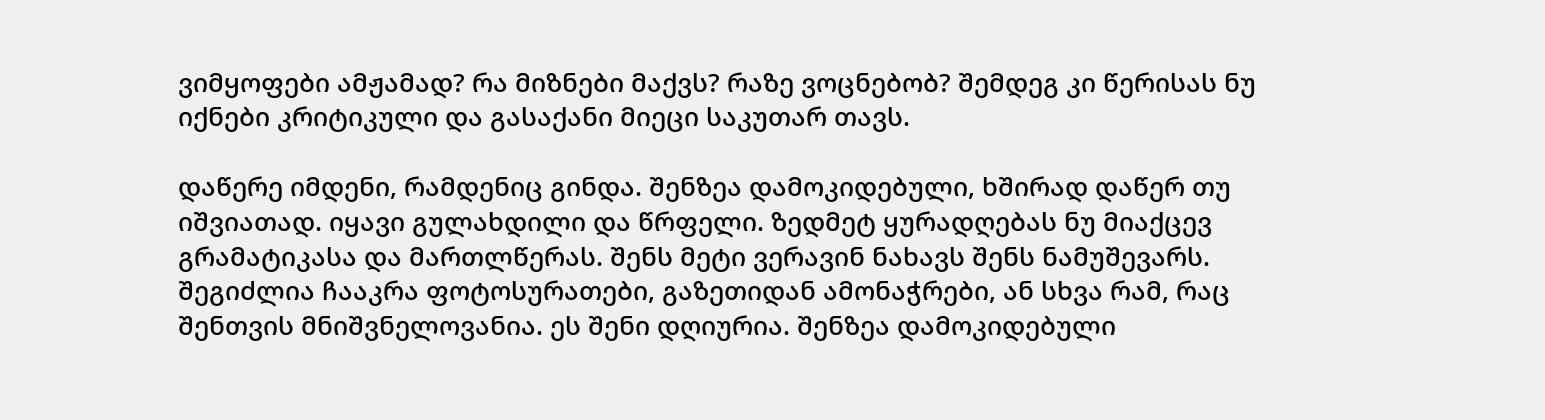ვიმყოფები ამჟამად? რა მიზნები მაქვს? რაზე ვოცნებობ? შემდეგ კი წერისას ნუ იქნები კრიტიკული და გასაქანი მიეცი საკუთარ თავს.

დაწერე იმდენი, რამდენიც გინდა. შენზეა დამოკიდებული, ხშირად დაწერ თუ იშვიათად. იყავი გულახდილი და წრფელი. ზედმეტ ყურადღებას ნუ მიაქცევ გრამატიკასა და მართლწერას. შენს მეტი ვერავინ ნახავს შენს ნამუშევარს. შეგიძლია ჩააკრა ფოტოსურათები, გაზეთიდან ამონაჭრები, ან სხვა რამ, რაც შენთვის მნიშვნელოვანია. ეს შენი დღიურია. შენზეა დამოკიდებული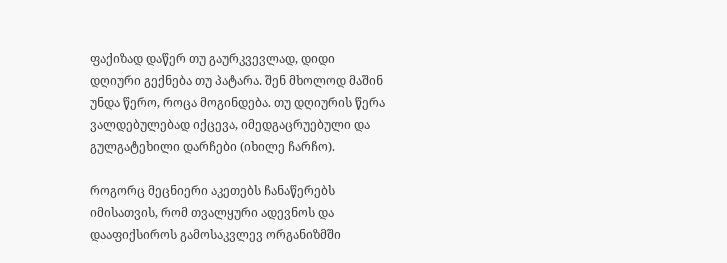ფაქიზად დაწერ თუ გაურკვევლად, დიდი დღიური გექნება თუ პატარა. შენ მხოლოდ მაშინ უნდა წერო, როცა მოგინდება. თუ დღიურის წერა ვალდებულებად იქცევა, იმედგაცრუებული და გულგატეხილი დარჩები (იხილე ჩარჩო).

როგორც მეცნიერი აკეთებს ჩანაწერებს იმისათვის, რომ თვალყური ადევნოს და დააფიქსიროს გამოსაკვლევ ორგანიზმში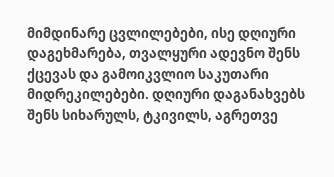მიმდინარე ცვლილებები, ისე დღიური დაგეხმარება, თვალყური ადევნო შენს ქცევას და გამოიკვლიო საკუთარი მიდრეკილებები. დღიური დაგანახვებს შენს სიხარულს, ტკივილს, აგრეთვე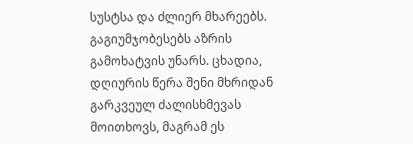სუსტსა და ძლიერ მხარეებს. გაგიუმჯობესებს აზრის გამოხატვის უნარს. ცხადია, დღიურის წერა შენი მხრიდან გარკვეულ ძალისხმევას მოითხოვს, მაგრამ ეს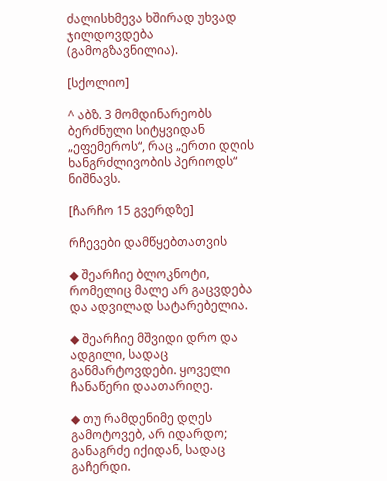ძალისხმევა ხშირად უხვად ჯილდოვდება (გამოგზავნილია).

[სქოლიო]

^ აბზ. 3 მომდინარეობს ბერძნული სიტყვიდან „ეფემეროს“, რაც „ერთი დღის ხანგრძლივობის პერიოდს“ ნიშნავს.

[ჩარჩო 15 გვერდზე]

რჩევები დამწყებთათვის

◆ შეარჩიე ბლოკნოტი, რომელიც მალე არ გაცვდება და ადვილად სატარებელია.

◆ შეარჩიე მშვიდი დრო და ადგილი, სადაც განმარტოვდები. ყოველი ჩანაწერი დაათარიღე.

◆ თუ რამდენიმე დღეს გამოტოვებ, არ იდარდო; განაგრძე იქიდან, სადაც გაჩერდი.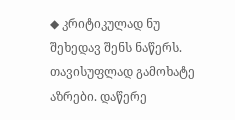◆ კრიტიკულად ნუ შეხედავ შენს ნაწერს. თავისუფლად გამოხატე აზრები. დაწერე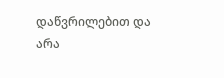დაწვრილებით და არა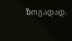ზოგადად.